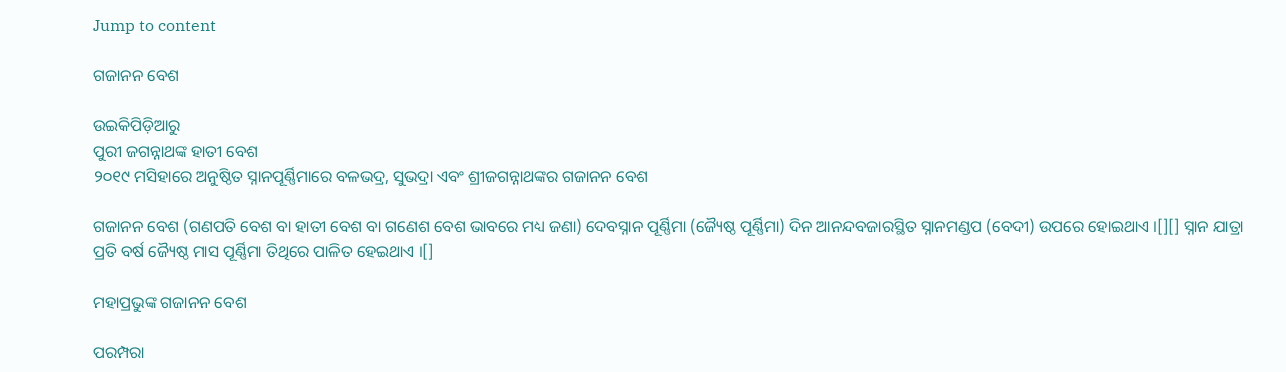Jump to content

ଗଜାନନ ବେଶ

ଉଇକିପିଡ଼ିଆ‌ରୁ
ପୁରୀ ଜଗନ୍ନାଥଙ୍କ ହାତୀ ବେଶ
୨୦୧୯ ମସିହାରେ ଅନୁଷ୍ଠିତ ସ୍ନାନପୂର୍ଣ୍ଣିମାରେ ବଳଭଦ୍ର, ସୁଭଦ୍ରା ଏବଂ ଶ୍ରୀଜଗନ୍ନାଥଙ୍କର ଗଜାନନ ବେଶ

ଗଜାନନ ବେଶ (ଗଣପତି ବେଶ ବା ହାତୀ ବେଶ ବା ଗଣେଶ ବେଶ ଭାବରେ ମଧ୍ୟ ଜଣା) ଦେବସ୍ନାନ ପୂର୍ଣ୍ଣିମା (ଜ୍ୟୈଷ୍ଠ ପୂର୍ଣ୍ଣିମା) ଦିନ ଆନନ୍ଦବଜାରସ୍ଥିତ ସ୍ନାନମଣ୍ଡପ (ବେଦୀ) ଉପରେ ହୋଇଥାଏ ।[][] ସ୍ନାନ ଯାତ୍ରା ପ୍ରତି ବର୍ଷ ଜ୍ୟୈଷ୍ଠ ମାସ ପୂର୍ଣ୍ଣିମା ତିଥିରେ ପାଳିତ ହେଇଥାଏ ।[]

ମହାପ୍ରଭୁଙ୍କ ଗଜାନନ ବେଶ

ପରମ୍ପରା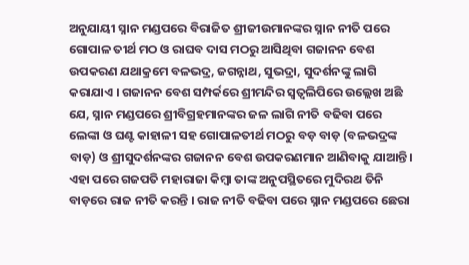ଅନୁଯାୟୀ ସ୍ନାନ ମଣ୍ଡପରେ ବିରାଜିତ ଶ୍ରୀଜୀଉମାନଙ୍କର ସ୍ନାନ ନୀତି ପରେ ଗୋପାଳ ତୀର୍ଥ ମଠ ଓ ରାଘବ ଦାସ ମଠରୁ ଆସିଥିବା ଗଜାନନ ବେଶ ଉପକରଣ ଯଥାକ୍ରମେ ବଳଭଦ୍ର, ଜଗନ୍ନାଥ, ସୁଭଦ୍ରା, ସୁଦର୍ଶନଙ୍କୁ ଲାଗି କରାଯାଏ । ଗଜାନନ ବେଶ ସମ୍ପର୍କରେ ଶ୍ରୀମନ୍ଦିର ସ୍ୱତ୍ୱଲିପିରେ ଉଲ୍ଲେଖ ଅଛି ଯେ, ସ୍ନାନ ମଣ୍ଡପରେ ଶ୍ରୀବିଗ୍ରହମାନଙ୍କର ଜଳ ଲାଗି ନୀତି ବଢିବା ପରେ ଲେଙ୍କା ଓ ଘଣ୍ଟ କାହାଳୀ ସହ ଗୋପାଳତୀର୍ଥ ମଠରୁ ବଡ଼ ବାଡ଼ (ବଳଭଦ୍ରଙ୍କ ବାଡ଼) ଓ ଶ୍ରୀସୁଦର୍ଶନଙ୍କର ଗଜାନନ ବେଶ ଉପକରଣମାନ ଆଣିବାକୁ ଯାଆନ୍ତି । ଏହା ପରେ ଗଜପତି ମହାରାଜା କିମ୍ବା ତାଙ୍କ ଅନୁପସ୍ଥିତରେ ମୁଦିରଥ ତିନି ବାଡ଼ରେ ରାଜ ନୀତି କରନ୍ତି । ରାଜ ନୀତି ବଢିବା ପରେ ସ୍ନାନ ମଣ୍ଡପରେ ଛେରା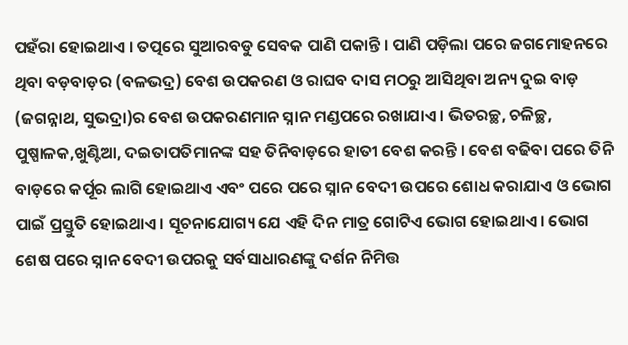ପହଁରା ହୋଇଥାଏ । ତତ୍ପରେ ସୁଆରବଡୁ ସେବକ ପାଣି ପକାନ୍ତି । ପାଣି ପଡ଼ିଲା ପରେ ଜଗମୋହନରେ ଥିବା ବଡ଼ବାଡ଼ର (ବଳଭଦ୍ର) ବେଶ ଉପକରଣ ଓ ରାଘବ ଦାସ ମଠରୁ ଆସିଥିବା ଅନ୍ୟ ଦୁଇ ବାଡ଼ (ଜଗନ୍ନାଥ, ସୁଭଦ୍ରା)ର ବେଶ ଉପକରଣମାନ ସ୍ନାନ ମଣ୍ଡପରେ ରଖାଯାଏ । ଭିତରଚ୍ଛ, ଚଳିଚ୍ଛ, ପୁଷ୍ପାଳକ,ଖୁଣ୍ଟିଆ, ଦଇତାପତିମାନଙ୍କ ସହ ତିନିବାଡ଼ରେ ହାତୀ ବେଶ କରନ୍ତି । ବେଶ ବଢିବା ପରେ ତିନି ବାଡ଼ରେ କର୍ପୂର ଲାଗି ହୋଇଥାଏ ଏବଂ ପରେ ପରେ ସ୍ନାନ ବେଦୀ ଉପରେ ଶୋଧ କରାଯାଏ ଓ ଭୋଗ ପାଇଁ ପ୍ରସ୍ତୁତି ହୋଇଥାଏ । ସୂଚନାଯୋଗ୍ୟ ଯେ ଏହି ଦିନ ମାତ୍ର ଗୋଟିଏ ଭୋଗ ହୋଇଥାଏ । ଭୋଗ ଶେଷ ପରେ ସ୍ନାନ ବେଦୀ ଉପରକୁ ସର୍ବସାଧାରଣଙ୍କୁ ଦର୍ଶନ ନିମିତ୍ତ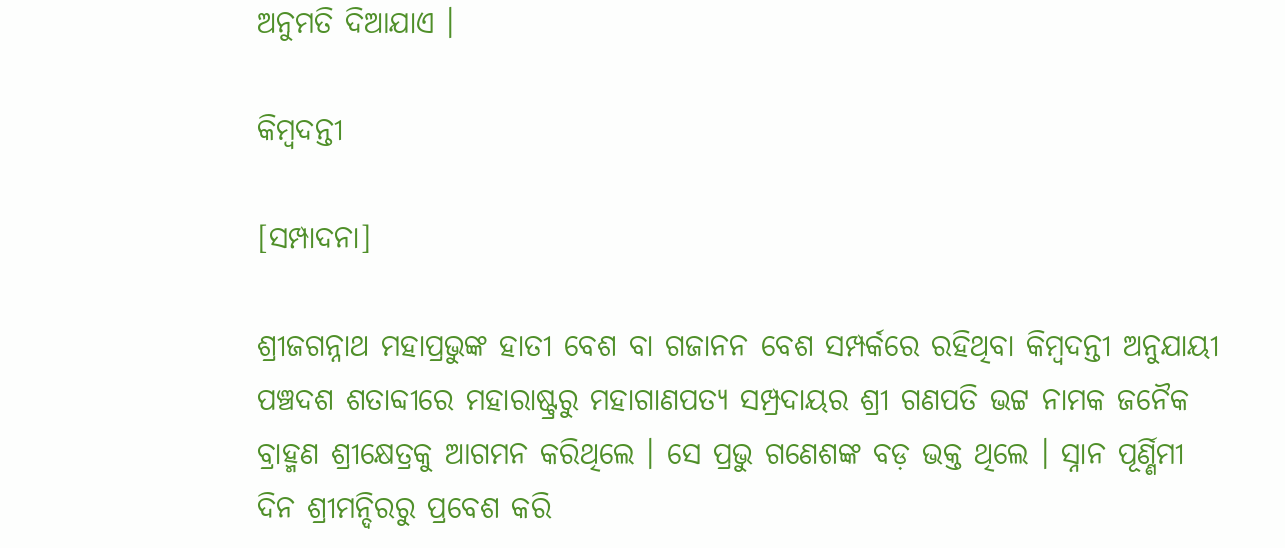ଅନୁମତି ଦିଆଯାଏ ।

କିମ୍ବଦନ୍ତୀ

[ସମ୍ପାଦନା]

ଶ୍ରୀଜଗନ୍ନାଥ ମହାପ୍ରଭୁଙ୍କ ହାତୀ ବେଶ ବା ଗଜାନନ ବେଶ ସମ୍ପର୍କରେ ରହିଥିବା କିମ୍ବଦନ୍ତୀ ଅନୁଯାୟୀ ପଞ୍ଚଦଶ ଶତାବ୍ଦୀରେ ମହାରାଷ୍ଟ୍ରରୁ ମହାଗାଣପତ୍ୟ ସମ୍ପ୍ରଦାୟର ଶ୍ରୀ ଗଣପତି ଭଟ୍ଟ ନାମକ ଜନୈକ ବ୍ରାହ୍ମଣ ଶ୍ରୀକ୍ଷେତ୍ରକୁ ଆଗମନ କରିଥିଲେ । ସେ ପ୍ରଭୁ ଗଣେଶଙ୍କ ବଡ଼ ଭକ୍ତ ଥିଲେ । ସ୍ନାନ ପୂର୍ଣ୍ଣିମୀ ଦିନ ଶ୍ରୀମନ୍ଦିରରୁ ପ୍ରବେଶ କରି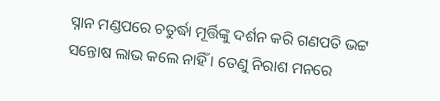ସ୍ନାନ ମଣ୍ଡପରେ ଚତୁର୍ଦ୍ଧା ମୂର୍ତ୍ତିଙ୍କୁ ଦର୍ଶନ କରି ଗଣପତି ଭଟ୍ଟ ସନ୍ତୋଷ ଲାଭ କଲେ ନାହିଁ । ତେଣୁ ନିରାଶ ମନରେ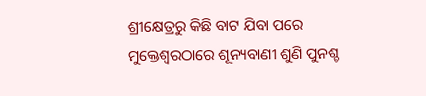ଶ୍ରୀକ୍ଷେତ୍ରରୁ କିଛି ବାଟ ଯିବା ପରେ ମୁକ୍ତେଶ୍ୱରଠାରେ ଶୂନ୍ୟବାଣୀ ଶୁଣି ପୁନଶ୍ଚ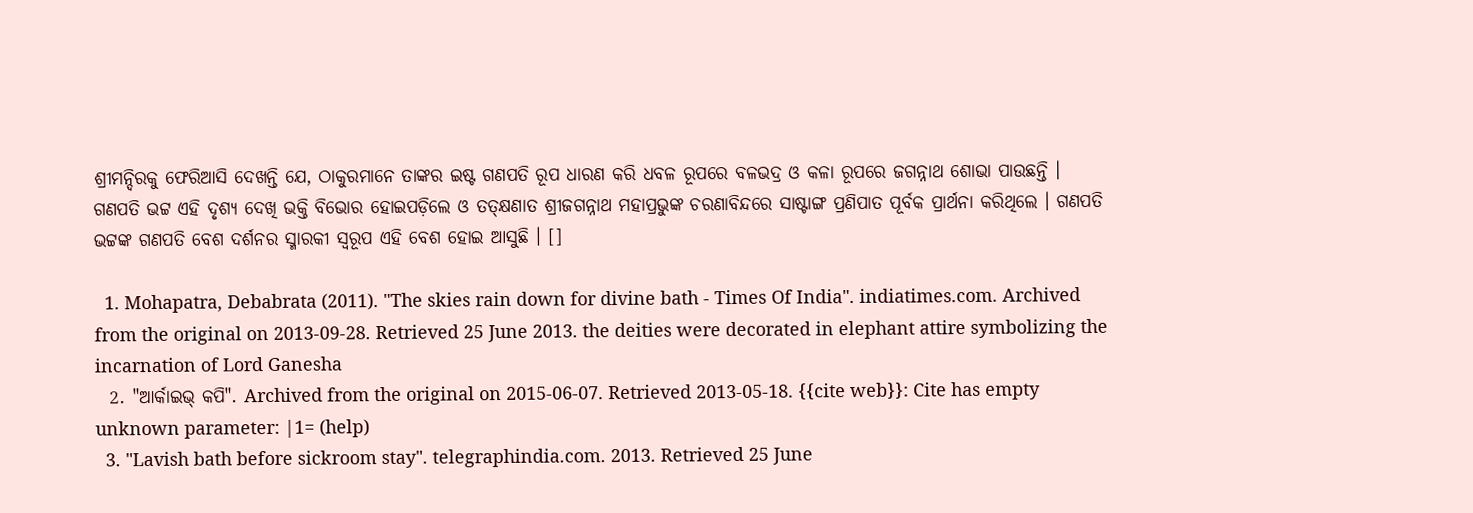ଶ୍ରୀମନ୍ଦିରକୁ ଫେରିଆସି ଦେଖନ୍ତି ଯେ, ଠାକୁରମାନେ ତାଙ୍କର ଇଷ୍ଟ ଗଣପତି ରୂପ ଧାରଣ କରି ଧବଳ ରୂପରେ ବଳଭଦ୍ର ଓ କଳା ରୂପରେ ଜଗନ୍ନାଥ ଶୋଭା ପାଉଛନ୍ତି । ଗଣପତି ଭଟ୍ଟ ଏହି ଦୃଶ୍ୟ ଦେଖି ଭକ୍ତି ବିଭୋର ହୋଇପଡ଼ିଲେ ଓ ତତ୍‌କ୍ଷଣାତ ଶ୍ରୀଜଗନ୍ନାଥ ମହାପ୍ରଭୁଙ୍କ ଚରଣାବିନ୍ଦରେ ସାଷ୍ଟାଙ୍ଗ ପ୍ରଣିପାତ ପୂର୍ବକ ପ୍ରାର୍ଥନା କରିଥିଲେ । ଗଣପତି ଭଟ୍ଟଙ୍କ ଗଣପତି ବେଶ ଦର୍ଶନର ସ୍ମାରକୀ ସ୍ୱରୂପ ଏହି ବେଶ ହୋଇ ଆସୁଛି । []

  1. Mohapatra, Debabrata (2011). "The skies rain down for divine bath - Times Of India". indiatimes.com. Archived from the original on 2013-09-28. Retrieved 25 June 2013. the deities were decorated in elephant attire symbolizing the incarnation of Lord Ganesha
  2. "ଆର୍କାଇଭ୍ କପି". Archived from the original on 2015-06-07. Retrieved 2013-05-18. {{cite web}}: Cite has empty unknown parameter: |1= (help)
  3. "Lavish bath before sickroom stay". telegraphindia.com. 2013. Retrieved 25 June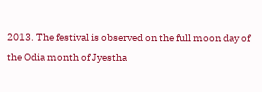2013. The festival is observed on the full moon day of the Odia month of Jyestha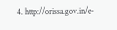4. http://orissa.gov.in/e-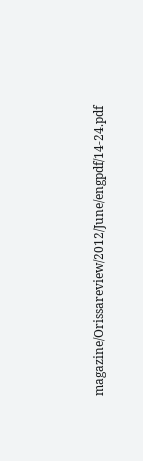magazine/Orissareview/2012/June/engpdf/14-24.pdf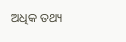ଅଧିକ ତଥ୍ୟ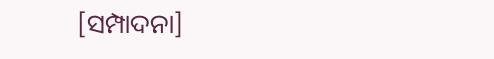[ସମ୍ପାଦନା]